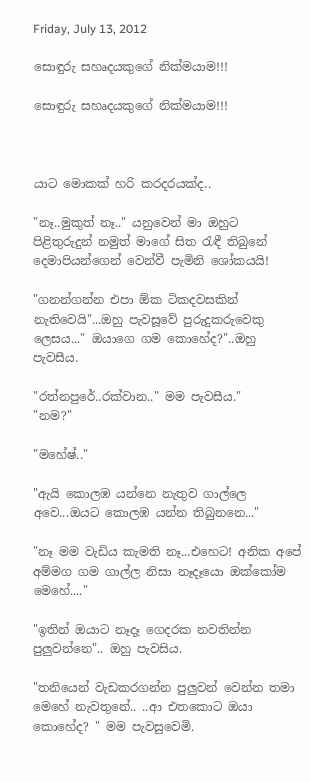Friday, July 13, 2012

සොඳුරු සහෘදයකුගේ නික්මයාම!!!

සොඳුරු සහෘදයකුගේ නික්මයාම!!!



යාට මොකක් හරි කරදරයක්ද..

"නෑ..මුකුත් නෑ.." යනුවෙන් මා ඔහුට පිළිතුරුදුන් නමුත් මාගේ සිත ‍රැඳී තිබුනේ දෙමාපියන්ගෙන් වෙන්වී පැමිනි ශෝකයයි!

"ගනන්ගන්න එපා ඕක ටිකදවසකින් නැතිවෙයි"...ඔහු පැවසූවේ පුරුදුකරුවෙකු ලෙසය..." ඔයාගෙ ගම කොහේද?"..ඔහු පැවසීය.

"රත්නපුරේ..රක්වාන.." මම පැවසීය."
"නම?"

"මහේෂ්.."

"ඇයි කොලඹ යන්නෙ නැතුව ගාල්ලෙ අවෙ...ඔයට කොලඹ යන්න තිබුනනෙ..."

"නෑ මම වැඩිය කැමති නෑ...එහෙට! අනික අපේ අම්මග ගම ගාල්ල නිසා නෑදෑයො ඔක්කෝම මෙහේ...."

"ඉතින් ඔයාට නෑදෑ ගෙදරක නවතින්න පුලුවන්නෙ".. ඔහු පැවසිය.

"තනියෙන් වැඩකරගන්න පුලුවන් වෙන්න තමා මෙහේ නැවතුනේ.. ..ආ එතකොට ඔයා කොහේද? " මම පැවසුවෙමි.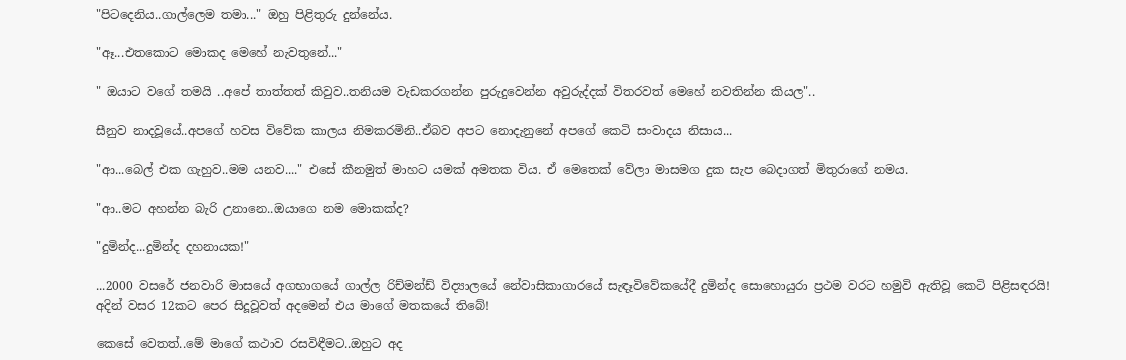"පිටදෙනිය..ගාල්ලෙම තමා..." ඔහු පිළිතුරු දුන්නේය.

"ඈ...එතකොට මොකද මෙහේ නැවතුනේ..."

" ඔයාට වගේ තමයි ..අපේ තාත්තත් කිවුව..තනියම වැඩකරගන්න පුරුදුවෙන්න අවුරුද්දක් විතරවත් මෙහේ නවතින්න කියල"..

සීනුව නාදවූයේ..අපගේ හවස විවේක කාලය නිමකරමිනි..ඒබව අපට නොදැනුනේ අපගේ කෙටි සංවාදය නිසාය...

"ආ...බෙල් එක ගැහුව..මම යනව...." එසේ කීනමුත් මාහට යමක් අමතක විය. ඒ මෙතෙක් වේලා මාසමග දුක සැප බෙදාගත් මිතුරාගේ නමය.

"ආ..මට අහන්න බැරි උනානෙ..ඔයාගෙ නම මොකක්ද?

"දුමින්ද...දුමින්ද දහනායක!"

...2000 වසරේ ජනවාරි මාසයේ අගභාගයේ ගාල්ල රිච්මන්ඩ් විද්‍යාලයේ නේවාසිකාගාරයේ සැඳෑවිවේකයේදී දුමින්ද සොහොයුරා ප්‍රථම වරට හමුවි ඇතිවූ කෙටි පිළිසඳරයි!
අදින් වසර 12කට පෙර සිදූවූවත් අදමෙන් එය මාගේ මතකයේ තිබේ!

කෙසේ වෙතත්..මේ මාගේ කථාව රසවිඳීමට..ඔහුට අද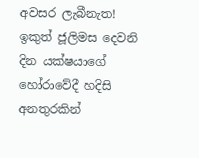අවසර ලැබීනැත! ඉකුත් ජූලිමස දෙවනි දින යක්ෂයාගේ හෝරාවේදී හදිසි අනතුරකින්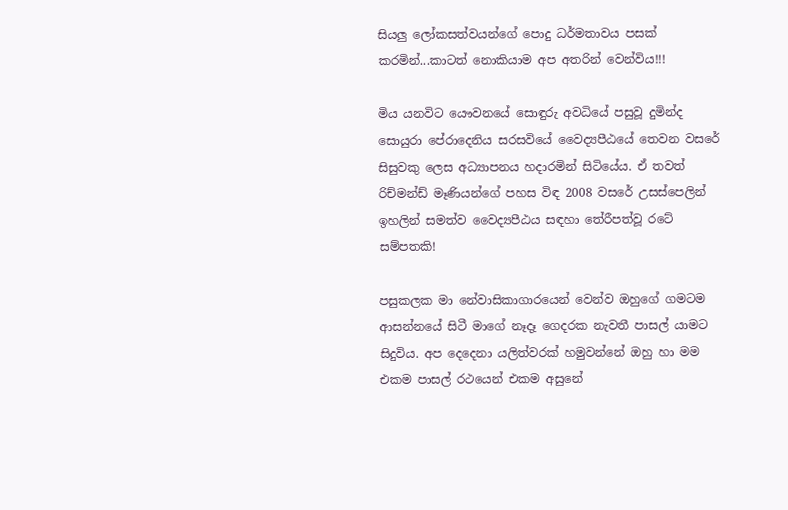සියලු ලෝකසත්වයන්ගේ පොදු ධර්මතාවය පසක් කරමින්...කාටත් නොකියාම අප අතරින් වෙන්විය!!!

මිය යනවිට යෞවනයේ සොඳුරු අවධියේ පසුවූ දුමින්ද සොයුරා පේරාදෙනිය සරසවියේ වෛද්‍යපීඨයේ තෙවන වසරේ සිසුවකු ලෙස අධ්‍යාපනය හදාරමින් සිටියේය. ඒ තවත් රිච්මන්ඩ් මෑණියන්ගේ පහස විඳ 2008 වසරේ උසස්පෙලින් ඉහලින් සමත්ව වෛද්‍යපීඨය සඳහා තේරීපත්වූ රටේ සම්පතකි!

පසුකලක මා නේවාසිකාගාරයෙන් වෙන්ව ඔහුගේ ගමටම ආසන්නයේ සිටී මාගේ නෑදෑ ගෙදරක නැවතී පාසල් යාමට සිදුවිය. අප දෙදෙනා යලිත්වරක් හමුවන්නේ ඔහු හා මම එකම පාසල් රථයෙන් එකම අසුනේ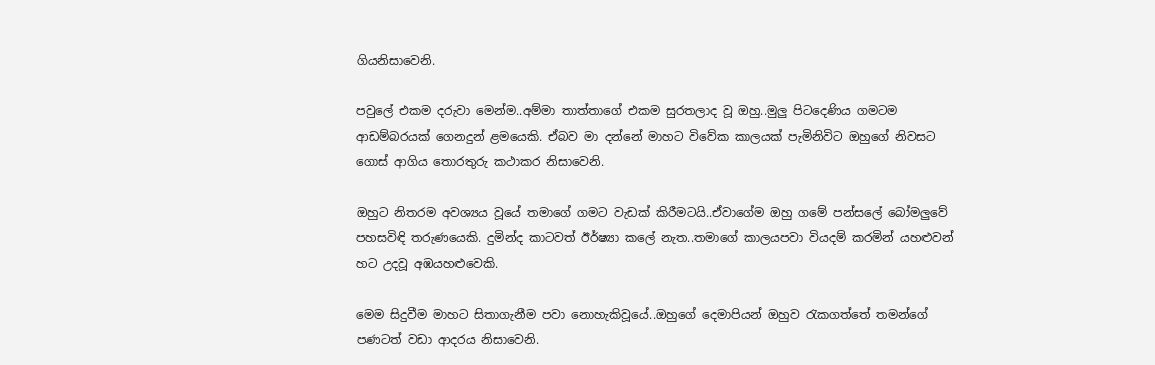ගියනිසාවෙනි.

පවුලේ එකම දරුවා මෙන්ම..අම්මා තාත්තාගේ එකම සුරතලාද වූ ඔහු..මුලු පිටදෙණිය ගමටම ආඩම්බරයක් ගෙනදුන් ළමයෙකි. ඒබව මා දන්නේ මාහට විවේක කාලයක් පැමිනිවිට ඔහුගේ නිවසට ගොස් ආගිය තොරතුරු කථාකර නිසාවෙනි.

ඔහුට නිතරම අවශ්‍යය වූයේ තමාගේ ගමට වැඩක් කිරීමටයි..ඒවාගේම ඔහු ගමේ පන්සලේ බෝමලුවේ පහසවිඳි තරුණයෙකි. දුමින්ද කාටවත් ඊර්ෂ්‍යා කලේ නැත..තමාගේ කාලයපවා වියදම් කරමින් යහළුවන් හට උදවූ අඹයහළුවෙකි.

මෙම සිදුවීම මාහට සිතාගැනීම පවා නොහැකිවූයේ..ඔහුගේ දෙමාපියන් ඔහුව ‍රැකගත්තේ තමන්ගේ පණටත් වඩා ආදරය නිසාවෙනි.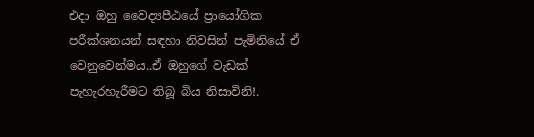එදා ඔහු වෛද්‍යපීඨයේ ප්‍රායෝගික පරීක්ශනයන් සඳහා නිවසින් පැමිනියේ ඒ වෙනුවෙන්මය..ඒ ඔහුගේ වැඩක් පැහැරහැරීමට තිබූ බිය නිසාවිනි!.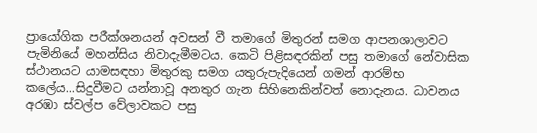ප්‍රායෝගික පරීක්ශනයන් අවසන් වී තමාගේ මිතුරන් සමග ආපනශාලාවට පැමිනියේ මහන්සිය නිවාදැමීමටය. කෙටි පිළිසඳරකින් පසු තමාගේ නේවාසික ස්ථානයට යාමසඳහා මිතුරකු සමග යතුරුපැදියෙන් ගමන් ආරම්භ කලේය...සිදුවීමට යන්නාවූ අනතුර ගැන සිහිනෙකින්වත් නොදැනය. ධාවනය අරඹා ස්වල්ප වේලාවකට පසු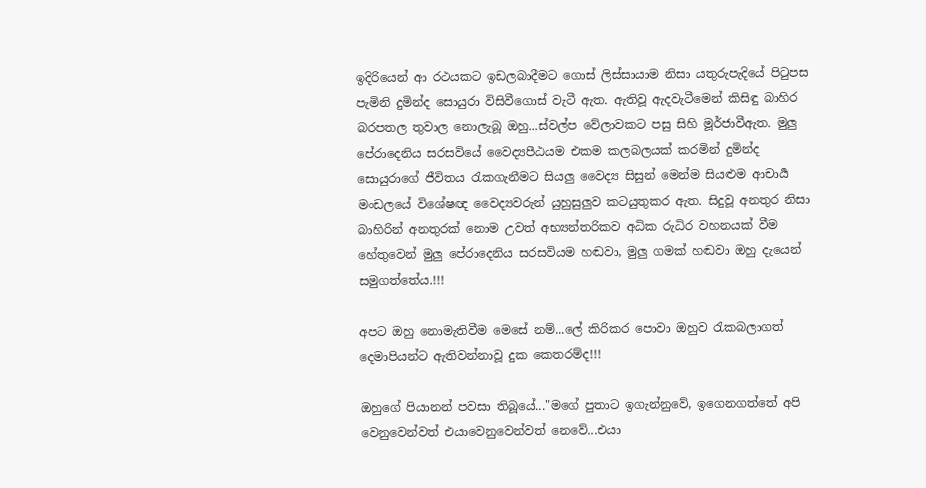ඉදිරියෙන් ආ රථයකට ඉඩලබාදීමට ගොස් ලිස්සායාම නිසා යතුරුපැදියේ පි‍ටුපස පැමිනි දුමින්ද සොයුරා විසිවීගොස් වැටී ඇත. ඇතිවූ ඇදවැටීමෙන් කිසිඳු බාහිර බරපතල තුවාල නොලැබූ ඔහු...ස්වල්ප වේලාවකට පසු සිහි මූර්ජාවීඇත. මුලු පේරාදෙනිය සරසවියේ වෛද්‍යපීඨයම එකම කලබලයක් කරමින් දුමින්ද සොයුරාගේ ජීවිතය ‍රැකගැනීමට සියලු වෛද්‍ය සිසුන් මෙන්ම සියළුම ආචාර්‍ය මංඩලයේ විශේෂඥ වෛද්‍යවරුන් යුහුසුලුව කටයුතුකර ඇත. සිදුවූ අනතුර නිසා බාහිරින් අනතුරක් නොම උවත් අභ්‍යන්තරිකව අධික රුධිර වහනයක් වීම හේතුවෙන් මුලු පේරාදෙනිය සරසවියම හඬවා, මුලු ගමක් හඬවා ඔහු දැයෙන් සමුගත්තේය.!!!

අපට ඔහු නොමැතිවීම මෙසේ නම්...ලේ කිරිකර පොවා ඔහුව ‍රැකබලාගත් දෙමාපියන්ට ඇතිවන්නාවූ දුක කෙතරම්ද!!!

ඔහුගේ පියානන් පවසා තිබූයේ..."මගේ පුතාට ඉගැන්නුවේ, ඉගෙනගත්තේ අපි වෙනුවෙන්වත් එයාවෙනුවෙන්වත් නෙවේ...එයා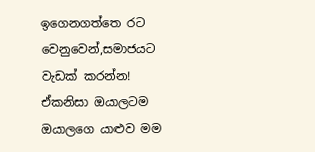ඉගෙනගත්තෙ රට වෙනුවෙන්,සමාජයට වැඩක් කරන්න! ඒකනිසා ඔයාලටම ඔයාලගෙ යාළුව මම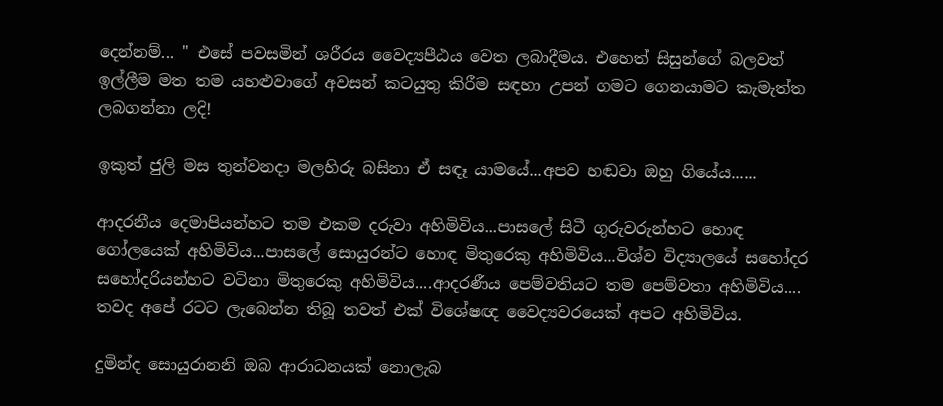දෙන්නම්... " එසේ පවසමින් ශරීරය වෛද්‍යපීඨය වෙත ලබාදීමය. එහෙත් සිසුන්ගේ බලවත් ඉල්ලීම මත තම යහළුවාගේ අවසන් කටයුතු කිරීම සඳහා උපන් ගමට ගෙනයාමට කැමැත්ත ලබගන්නා ලදි!

ඉකුත් ජුලි මස තුන්වනදා මලහිරු බසිනා ඒ සඳෑ යාමයේ...අපව හඬවා ඔහු ගියේය......

ආදරනීය දෙමාපියන්හට තම එකම දරුවා අහිමිවිය...පාසලේ සිටී ගුරුවරුන්හට හොඳ ගෝලයෙක් අහිමිවිය...පාසලේ සොයුරන්ට හොඳ මිතුරෙකු අහිමිවිය...විශ්ව විද්‍යාලයේ සහෝදර සහෝදරියන්හට වටිනා මිතුරෙකු අහිමිවිය....ආදරණීය පෙම්වතියට තම පෙම්වතා අහිමිවිය.... තවද අපේ රටට ලැබෙන්න තිබූ තවත් එක් විශේෂඥ වෛද්‍යවරයෙක් අපට අහිමිවිය.

දුමින්ද සොයුරානනි ඔබ ආරාධනයක් නොලැබ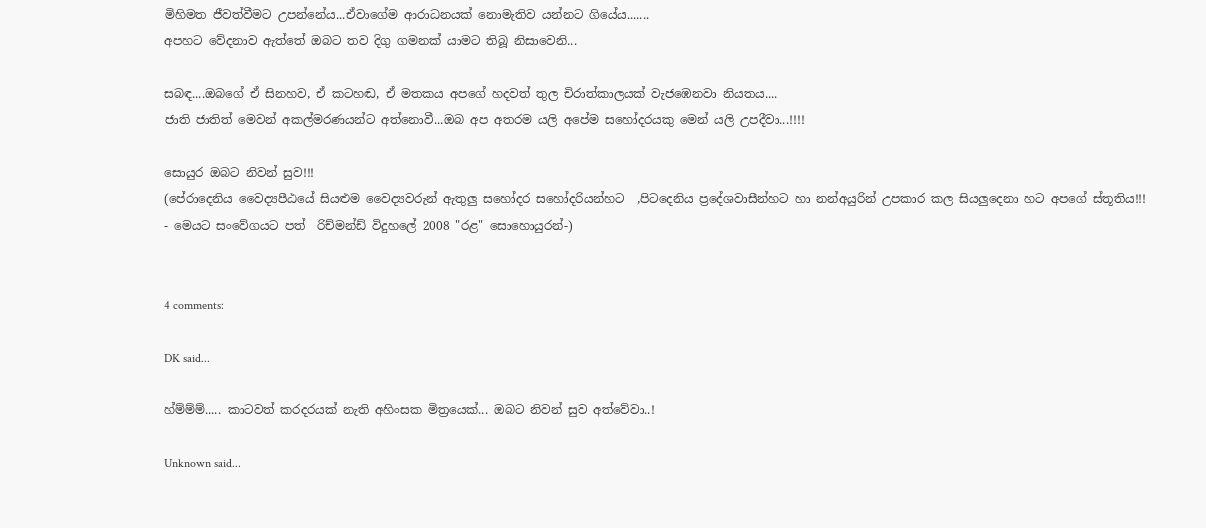මිහිමත ජීවත්වීමට උපන්නේය...ඒවාගේම ආරාධනයක් නොමැතිව යන්නට ගියේය.......
අපහට වේදනාව ඇත්තේ ඔබට තව දිගු ගමනක් යාමට තිබූ නිසාවෙනි...

සබඳ....ඔබගේ ඒ සිනහව, ඒ කටහඬ, ඒ මතකය අපගේ හදවත් තුල චිරාත්කාලයක් වැජඹෙනවා නියතය....
ජාති ජාතිත් මෙවන් අකල්මරණයන්ට අත්නොවී...ඔබ අප අතරම යලි අපේම සහෝදරයකු මෙන් යලි උපදීවා...!!!!

සොයුර ඔබට නිවන් සුව!!!
(පේරාදෙනිය වෛද්‍යපීඨයේ සියළුම වෛද්‍යවරුන් ඇතුලු සහෝදර සහෝදරියන්හට  ,පිටදෙනිය ප්‍රදේශවාසීන්හට හා නන්අයුරින් උපකාර කල සියලුදෙනා හට අපගේ ස්තූතිය!!!
- මෙයට සංවේගයට පත්  රිච්මන්ඩ් විදුහලේ 2008 "රළ" සොහොයුරන්-)


4 comments:

DK said...

හ්ම්ම්ම්..... කාටවත් කරදරයක් නැති අහිංසක මිත්‍රයෙක්... ඔබට නිවන් සුව අත්වේවා..!

Unknown said...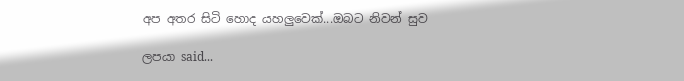අප අතර සිටි හොද යහලුවෙක්...ඔබට නිවන් සුව

ලපයා said...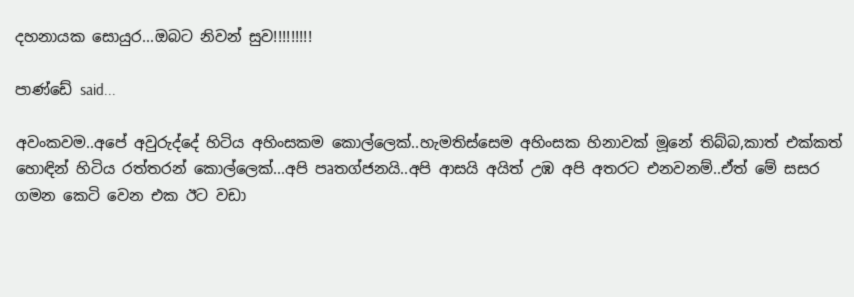දහනායක සොයුර...ඔබට නිවන් සුව!!!!!!!!!

පාණ්ඩේ said...

අවංකවම..අපේ අවුරුද්දේ හිටිය අහිංසකම කොල්ලෙක්..හැමතිස්සෙම අහිංසක හිනාවක් මූනේ තිබ්බ,කාත් එක්කත් හොඳින් හිටිය රත්තරන් කොල්ලෙක්...අපි පෘතග්ජනයි..අපි ආසයි අයිත් උඹ අපි අතරට එනවනම්..ඒත් මේ සසර ගමන කෙටි වෙන එක ඊට වඩා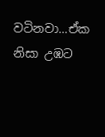වටිනවා...ඒක නිසා උඹට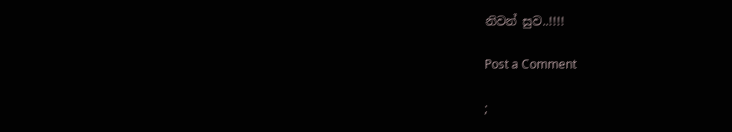නිවන් සුව..!!!!

Post a Comment

;